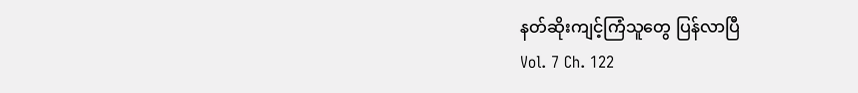နတ်ဆိုးကျင့်ကြံသူတွေ ပြန်လာပြီ
Vol. 7 Ch. 122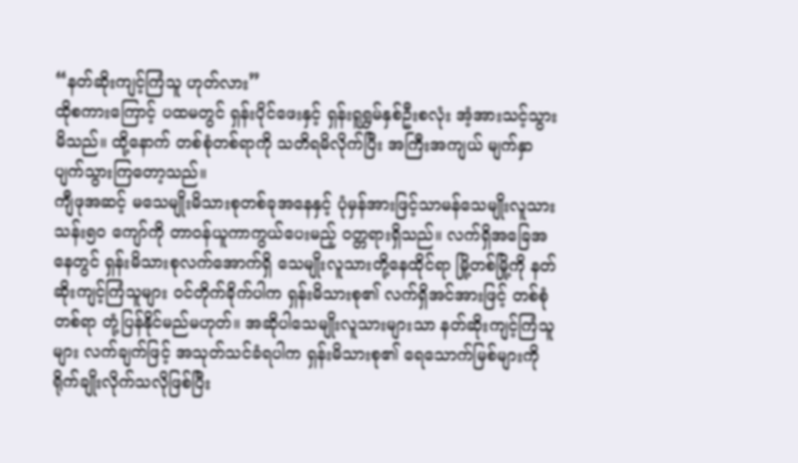“နတ်ဆိုးကျင့်ကြံသူ ဟုတ်လား”
ထိုစကားကြောင့် ပထမတွင် ရှန်းပိုင်ဖေးနှင့် ရှန်းရူရွှမ်နှစ်ဦးစလုံး အံ့အားသင့်သွားမိသည်။ ထို့နောက် တစ်စုံတစ်ရာကို သတိရမိလိုက်ပြီး အကြီးအကျယ် မျက်နှာပျက်သွားကြတော့သည်။
ကျီဖုအဆင့် မသေမျိုးမိသားစုတစ်ခုအနေနှင့် ပုံမှန်အားဖြင့်သာမန်သေမျိုးလူသား သန်း၅၀ ကျော်ကို တာဝန်ယူကာကွယ်ပေးမည့် ဝတ္တရားရှိသည်။ လက်ရှိအခြေအနေတွင် ရှန်းမိသားစုလက်အောက်ရှိ သေမျိုးလူသားတို့နေထိုင်ရာ မြို့တစ်မြို့ကို နတ်ဆိုးကျင့်ကြံသူများ ဝင်တိုက်ခိုက်ပါက ရှန်းမိသားစု၏ လက်ရှိအင်အားဖြင့် တစ်စုံတစ်ရာ တုံ့ပြန်နိုင်မည်မဟုတ်။ အဆိုပါသေမျိုးလူသားများသာ နတ်ဆိုးကျင့်ကြံသူများ လက်ချက်ဖြင့် အသုတ်သင်ခံရပါက ရှန်းမိသားစု၏ ရေသောက်မြစ်များကို ရိုက်ချိုးလိုက်သလိုဖြစ်ပြီး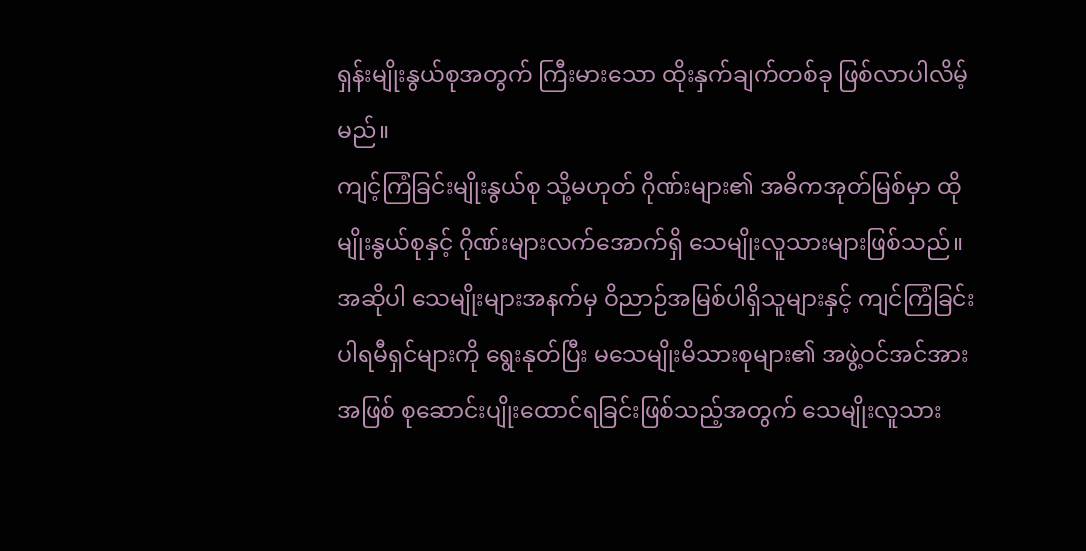ရှန်းမျိုးနွယ်စုအတွက် ကြီးမားသော ထိုးနှက်ချက်တစ်ခု ဖြစ်လာပါလိမ့်မည်။
ကျင့်ကြံခြင်းမျိုးနွယ်စု သို့မဟုတ် ဂိုဏ်းများ၏ အဓိကအုတ်မြစ်မှာ ထိုမျိုးနွယ်စုနှင့် ဂိုဏ်းများလက်အောက်ရှိ သေမျိုးလူသားများဖြစ်သည်။ အဆိုပါ သေမျိုးများအနက်မှ ဝိညာဉ်အမြစ်ပါရှိသူများနှင့် ကျင်ကြံခြင်းပါရမီရှင်များကို ရွေးနုတ်ပြီး မသေမျိုးမိသားစုများ၏ အဖွဲ့ဝင်အင်အားအဖြစ် စုဆောင်းပျိုးထောင်ရခြင်းဖြစ်သည့်အတွက် သေမျိုးလူသား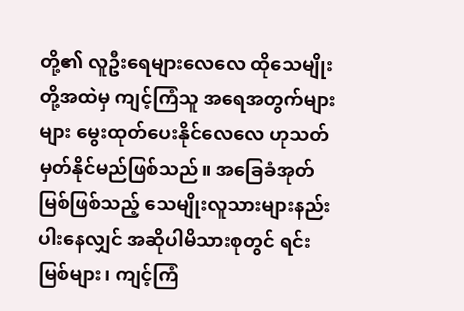တို့၏ လူဦးရေများလေလေ ထိုသေမျိုးတို့အထဲမှ ကျင့်ကြံသူ အရေအတွက်များများ မွေးထုတ်ပေးနိုင်လေလေ ဟုသတ်မှတ်နိုင်မည်ဖြစ်သည်။ အခြေခံအုတ်မြစ်ဖြစ်သည့် သေမျိုးလူသားများနည်းပါးနေလျှင် အဆိုပါမိသားစုတွင် ရင်းမြစ်များ၊ ကျင့်ကြံ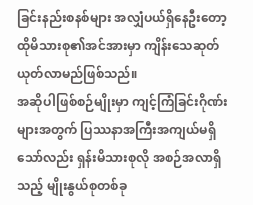ခြင်းနည်းစနစ်များ အလျှံပယ်ရှိနေဦးတော့ ထိုမိသားစု၏အင်အားမှာ ကျိန်းသေဆုတ်ယုတ်လာမည်ဖြစ်သည်။
အဆိုပါဖြစ်စဉ်မျိုးမှာ ကျင့်ကြံခြင်းဂိုဏ်းများအတွက် ပြဿနာအကြီးအကျယ်မရှိသော်လည်း ရှန်းမိသားစုလို အစဉ်အလာရှိသည့် မျိုးနွယ်စုတစ်ခု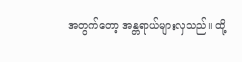အတွက်တော့ အန္တရာယ်များလှသည်။ ထို့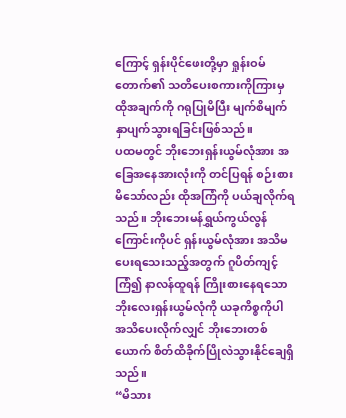ကြောင့် ရှန်းပိုင်ဖေးတို့မှာ ရှုန်းဝမ်တောက်၏ သတိပေးစကားကိုကြားမှ ထိုအချက်ကို ဂရုပြုမိပြီး မျက်စိမျက်နှာပျက်သွားရခြင်းဖြစ်သည်။
ပထမတွင် ဘိုးဘေးရှန်းယွမ်လုံအား အခြေအနေအားလုံးကို တင်ပြရန် စဉ်းစားမိသော်လည်း ထိုအကြံကို ပယ်ချလိုက်ရသည်။ ဘိုးဘေးမန်ရွှယ်ကွယ်လွန်ကြောင်းကိုပင် ရှန်းယွမ်လုံအား အသိမပေးရသေးသည့်အတွက် ဂူပိတ်ကျင့်ကြံ၍ နာလန်ထူရန် ကြိုးစားနေရသော ဘိုးလေးရှန်းယွမ်လုံကို ယခုကိစ္စကိုပါ အသိပေးလိုက်လျှင် ဘိုးဘေးတစ်ယောက် စိတ်ထိခိုက်ပြိုလဲသွားနိုင်ချေရှိသည်။
“မိသား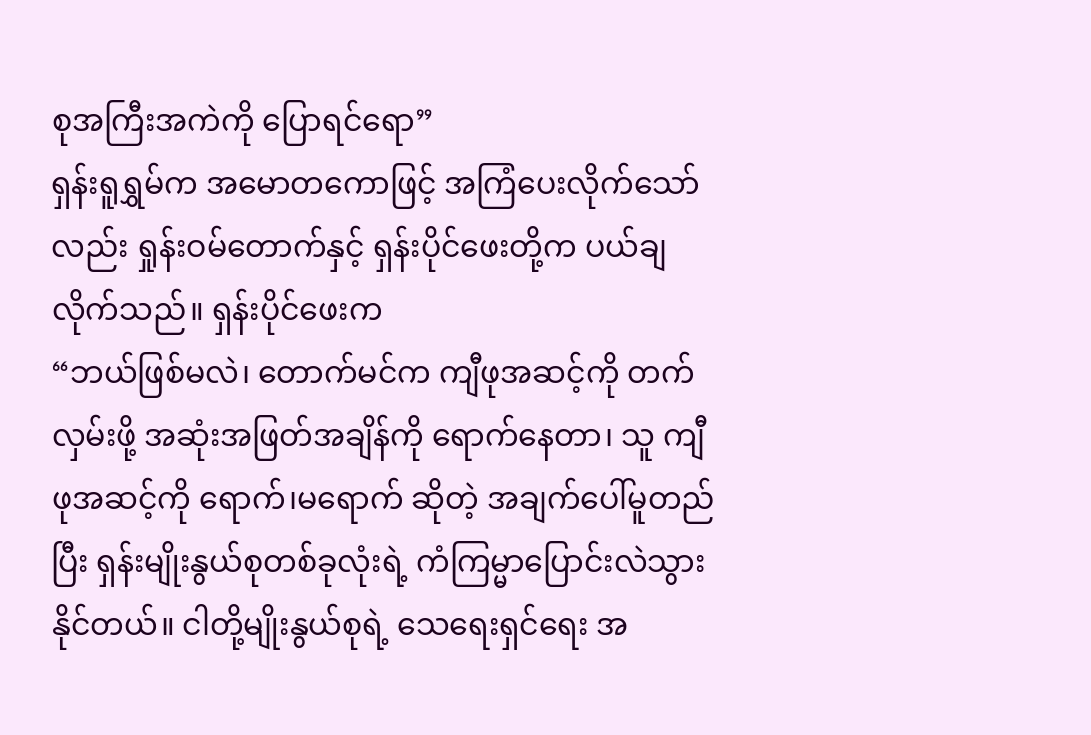စုအကြီးအကဲကို ပြောရင်ရော”
ရှန်းရူရွှမ်က အမောတကောဖြင့် အကြံပေးလိုက်သော်လည်း ရှုန်းဝမ်တောက်နှင့် ရှန်းပိုင်ဖေးတို့က ပယ်ချလိုက်သည်။ ရှန်းပိုင်ဖေးက
“ဘယ်ဖြစ်မလဲ၊ တောက်မင်က ကျီဖုအဆင့်ကို တက်လှမ်းဖို့ အဆုံးအဖြတ်အချိန်ကို ရောက်နေတာ၊ သူ ကျီဖုအဆင့်ကို ရောက်၊မရောက် ဆိုတဲ့ အချက်ပေါ်မူတည်ပြီး ရှန်းမျိုးနွယ်စုတစ်ခုလုံးရဲ့ ကံကြမ္မာပြောင်းလဲသွားနိုင်တယ်။ ငါတို့မျိုးနွယ်စုရဲ့ သေရေးရှင်ရေး အ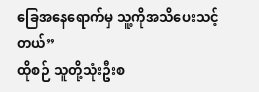ခြေအနေရောက်မှ သူ့ကိုအသိပေးသင့်တယ်”
ထိုစဉ် သူတို့သုံးဦးစ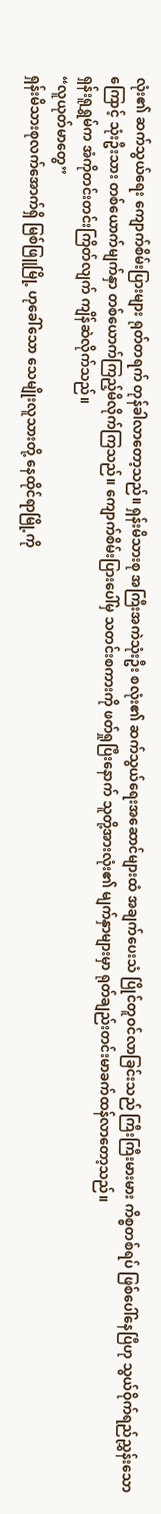လုံး၏ ဆက်သွယ်ရေး ကျောက်စိမ်းပြားများ ရုတ်တရက် တုန်ခါလာတော့သည်။ ရှန်းမိသားစု အကြီးအကဲသုံးဦး စလုံး၏ ဆက်သွယ်ရေးအဆောင်များထံ အချက်ပေးသံ ပြိုင်တူဝင်လာခြင်းသည် ကြီးကြီးမားမား ကိစ္စတစ်ရပ် ဖြစ်ပေါ်နေပြီဟု သွယ်ဝိုက်ရည်ညွှန်းသောကြောင့် သုံးဦးသား တစ်ယောက်မျက်နှာ တစ်ယောက်ကြည့်မိလိုက်ကြသည်။ ကျောက်စိမ်းပြားပေါ်မှ သတင်းစကားကို ဖတ်ရှုပြီးနောက် သူတို့အားလုံး၏ မျက်နှာများမှာ ရုတ်ချည်းတင်းမာခက်ထန်လာတော့သည်။
ရှန်းရူရွှမ်က အံကိုတင်းတင်းကြိတ်လျက် ကျိန်ဆဲလိုက်သည်။
“လူယုတ်မာတွေ”
ရှန်းမိသားစုလက်အောက်ရှိ မြစ်ဖြူမြို့ ဟုခေါ်သော သေမျိုးလူသားတို့ နေထိုင်ရာမြို့ကို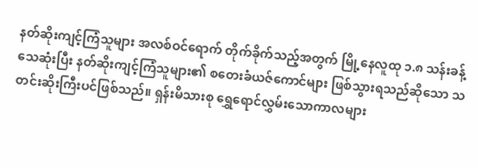နတ်ဆိုးကျင့်ကြံသူများ အလစ်ဝင်ရောက် တိုက်ခိုက်သည့်အတွက် မြို့နေလူထု ၁.၈ သန်းခန့် သေဆုံးပြီး နတ်ဆိုးကျင့်ကြံသူများ၏ စတေးခံယဇ်ကောင်များ ဖြစ်သွားရသည်ဆိုသော သတင်းဆိုးကြီးပင်ဖြစ်သည်။ ရှန်းမိသားစု ရွှေရောင်လွှမ်းသောကာလများ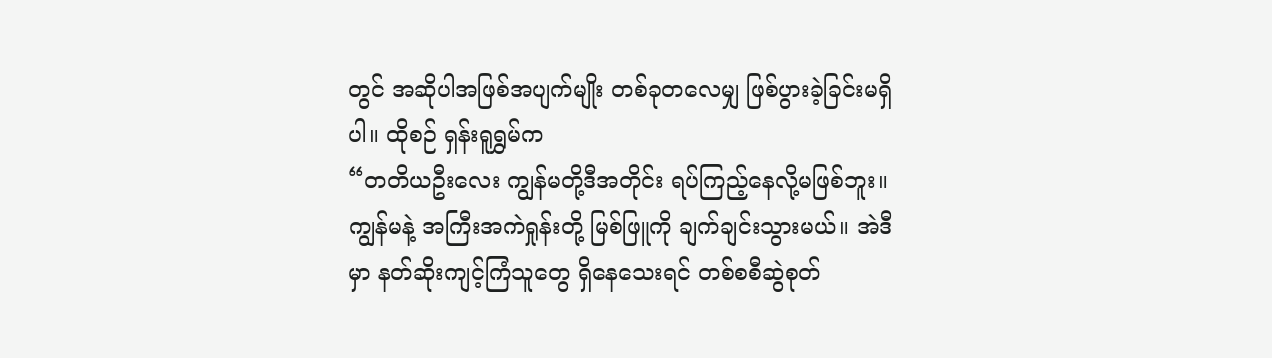တွင် အဆိုပါအဖြစ်အပျက်မျိုး တစ်ခုတလေမျှ ဖြစ်ပွားခဲ့ခြင်းမရှိပါ။ ထိုစဉ် ရှန်းရူရွှမ်က
“တတိယဦးလေး ကျွန်မတို့ဒီအတိုင်း ရပ်ကြည့်နေလို့မဖြစ်ဘူး။ ကျွန်မနဲ့ အကြီးအကဲရှုန်းတို့ မြစ်ဖြူကို ချက်ချင်းသွားမယ်။ အဲဒီမှာ နတ်ဆိုးကျင့်ကြံသူတွေ ရှိနေသေးရင် တစ်စစီဆွဲစုတ်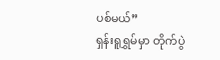ပစ်မယ်”
ရှန်းရူရွှမ်မှာ တိုက်ပွဲ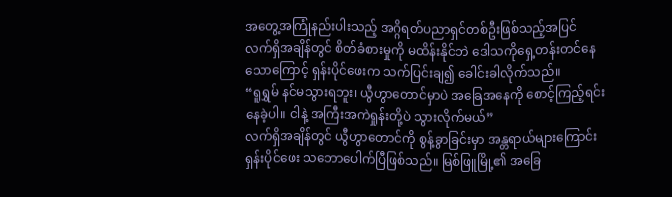အတွေ့အကြုံနည်းပါးသည့် အဂ္ဂိရတ်ပညာရှင်တစ်ဦးဖြစ်သည့်အပြင် လက်ရှိအချိန်တွင် စိတ်ခံစားမှုကို မထိန်းနိုင်ဘဲ ဒေါသကိုရှေ့တန်းတင်နေသောကြောင့် ရှန်းပိုင်ဖေးက သက်ပြင်းချ၍ ခေါင်းခါလိုက်သည်။
“ရူရွှမ် နင်မသွားရဘူး၊ ယွီဟွာတောင်မှာပဲ အခြေအနေကို စောင့်ကြည့်ရင်းနေခဲ့ပါ။ ငါနဲ့ အကြီးအကဲရှုန်းတို့ပဲ သွားလိုက်မယ်”
လက်ရှိအချိန်တွင် ယွီဟွာတောင်ကို စွန့်ခွာခြင်းမှာ အန္တရာယ်များကြောင်း ရှန်းပိုင်ဖေး သဘောပေါက်ပြီဖြစ်သည်။ မြစ်ဖြူမြို့၏ အခြေ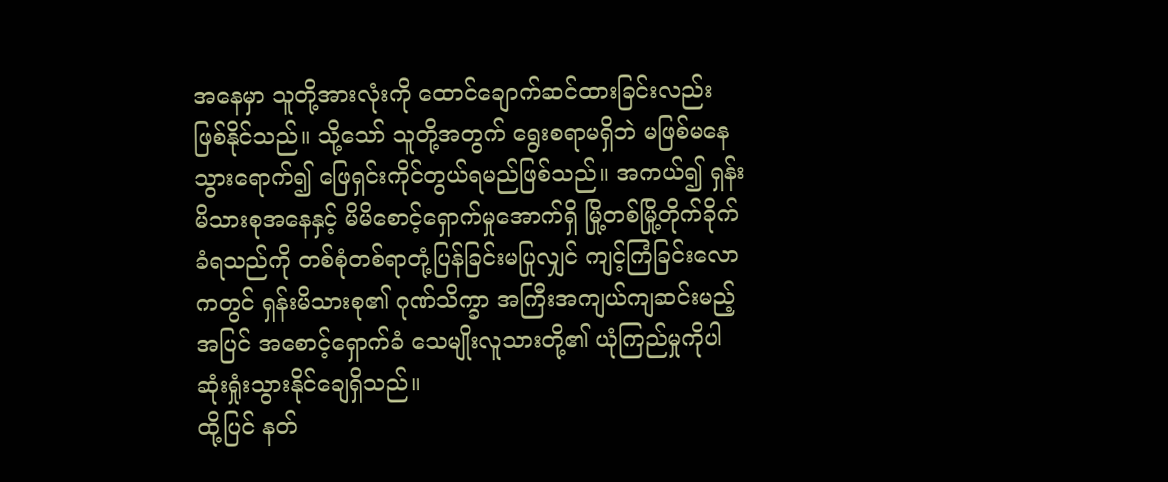အနေမှာ သူတို့အားလုံးကို ထောင်ချောက်ဆင်ထားခြင်းလည်း ဖြစ်နိုင်သည်။ သို့သော် သူတို့အတွက် ရွေးစရာမရှိဘဲ မဖြစ်မနေသွားရောက်၍ ဖြေရှင်းကိုင်တွယ်ရမည်ဖြစ်သည်။ အကယ်၍ ရှန်းမိသားစုအနေနှင့် မိမိစောင့်ရှောက်မှုအောက်ရှိ မြို့တစ်မြို့တိုက်ခိုက်ခံရသည်ကို တစ်စုံတစ်ရာတုံ့ပြန်ခြင်းမပြုလျှင် ကျင့်ကြံခြင်းလောကတွင် ရှန်းမိသားစု၏ ဂုဏ်သိက္ခာ အကြီးအကျယ်ကျဆင်းမည့်အပြင် အစောင့်ရှောက်ခံ သေမျိုးလူသားတို့၏ ယုံကြည်မှုကိုပါ ဆုံးရှုံးသွားနိုင်ချေရှိသည်။
ထို့ပြင် နတ်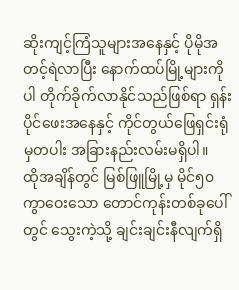ဆိုးကျင့်ကြံသူများအနေနှင့် ပိုမိုအတင့်ရဲလာပြီး နောက်ထပ်မြို့များကိုပါ တိုက်ခိုက်လာနိုင်သည်ဖြစ်ရာ ရှန်းပိုင်ဖေးအနေနှင့် ကိုင်တွယ်ဖြေရှင်းရုံမှတပါး အခြားနည်းလမ်းမရှိပါ။
ထိုအချိန်တွင် မြစ်ဖြူမြို့မှ မိုင်၅၀ ကွာဝေးသော တောင်ကုန်းတစ်ခုပေါ်တွင် သွေးကဲ့သို့ ချင်းချင်းနီလျက်ရှိ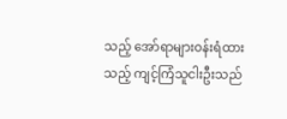သည့် အော်ရာများဝန်းရံထားသည့် ကျင့်ကြံသူငါးဦးသည်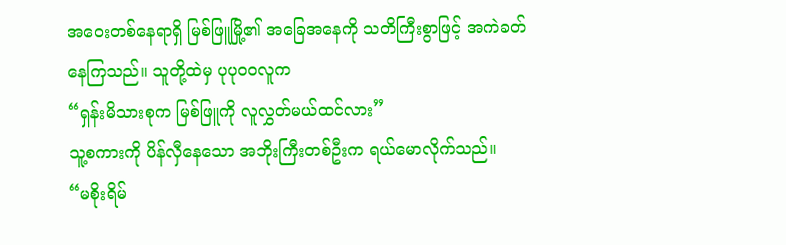အဝေးတစ်နေရာရှိ မြစ်ဖြူမြို့၏ အခြေအနေကို သတိကြီးစွာဖြင့် အကဲခတ်နေကြသည်။ သူတို့ထဲမှ ပုပုဝဝလူက
“ရှန်းမိသားစုက မြစ်ဖြူကို လူလွှတ်မယ်ထင်လား”
သူ့စကားကို ပိန်လှီနေသော အဘိုးကြီးတစ်ဦးက ရယ်မောလိုက်သည်။
“မစိုးရိမ်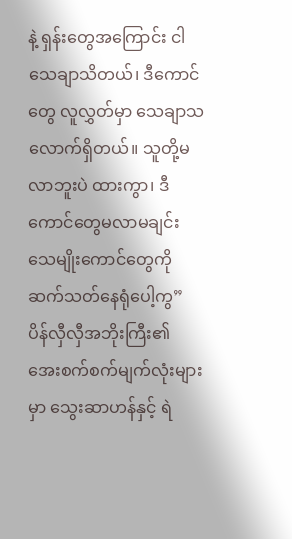နဲ့ ရှန်းတွေအကြောင်း ငါသေချာသိတယ်၊ ဒီကောင်တွေ လူလွှတ်မှာ သေချာသလောက်ရှိတယ်။ သူတို့မလာဘူးပဲ ထားကွာ၊ ဒီကောင်တွေမလာမချင်း သေမျိုးကောင်တွေကို ဆက်သတ်နေရုံပေါ့ကွ”
ပိန်လှီလှီအဘိုးကြီး၏ အေးစက်စက်မျက်လုံးများမှာ သွေးဆာဟန်နှင့် ရဲ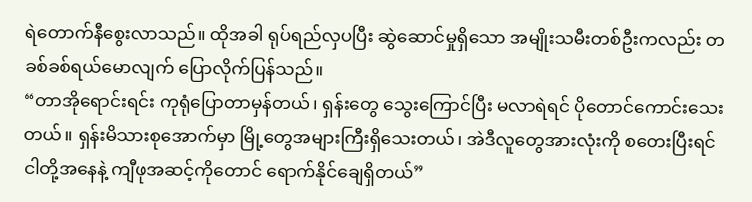ရဲတောက်နီစွေးလာသည်။ ထိုအခါ ရုပ်ရည်လှပပြီး ဆွဲဆောင်မှုရှိသော အမျိုးသမီးတစ်ဦးကလည်း တခစ်ခစ်ရယ်မောလျက် ပြောလိုက်ပြန်သည်။
“တာအိုရောင်းရင်း ကုရုံပြောတာမှန်တယ်၊ ရှန်းတွေ သွေးကြောင်ပြီး မလာရဲရင် ပိုတောင်ကောင်းသေးတယ်။ ရှန်းမိသားစုအောက်မှာ မြို့တွေအများကြီးရှိသေးတယ်၊ အဲဒီလူတွေအားလုံးကို စတေးပြီးရင် ငါတို့အနေနဲ့ ကျီဖုအဆင့်ကိုတောင် ရောက်နိုင်ချေရှိတယ်”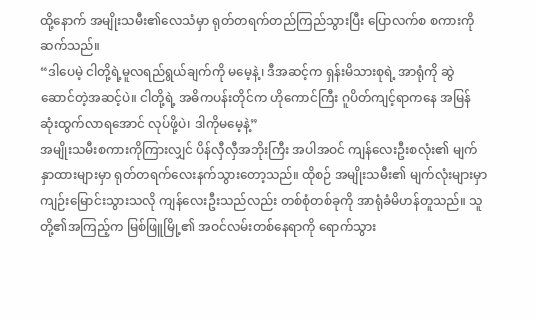ထို့နောက် အမျိုးသမီး၏လေသံမှာ ရုတ်တရက်တည်ကြည်သွားပြီး ပြောလက်စ စကားကိုဆက်သည်။
“ဒါပေမဲ့ ငါတို့ရဲ့မူလရည်ရွယ်ချက်ကို မမေ့နဲ့၊ ဒီအဆင့်က ရှန်းမိသားစုရဲ့ အာရုံကို ဆွဲဆောင်တဲ့အဆင့်ပဲ။ ငါတို့ရဲ့ အဓိကပန်းတိုင်က ဟိုကောင်ကြီး ဂူပိတ်ကျင့်ရာကနေ အမြန်ဆုံးထွက်လာရအောင် လုပ်ဖို့ပဲ၊ ဒါကိုမမေ့နဲ့”
အမျိုးသမီးစကားကိုကြားလျှင် ပိန်လှီလှီအဘိုးကြီး အပါအဝင် ကျန်လေးဦးစလုံး၏ မျက်နှာထားများမှာ ရုတ်တရက်လေးနက်သွားတော့သည်။ ထိုစဉ် အမျိုးသမီး၏ မျက်လုံးများမှာ ကျဉ်းမြောင်းသွားသလို ကျန်လေးဦးသည်လည်း တစ်စုံတစ်ခုကို အာရုံခံမိဟန်တူသည်။ သူတို့၏အကြည့်က မြစ်ဖြူမြို့၏ အဝင်လမ်းတစ်နေရာကို ရောက်သွား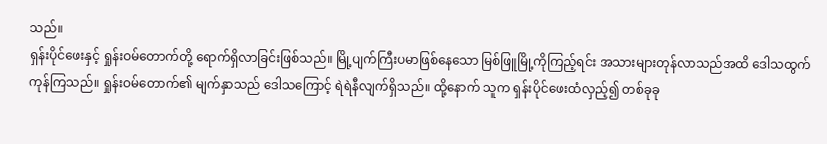သည်။
ရှန်းပိုင်ဖေးနှင့် ရှုန်းဝမ်တောက်တို့ ရောက်ရှိလာခြင်းဖြစ်သည်။ မြို့ပျက်ကြီးပမာဖြစ်နေသော မြစ်ဖြူမြို့ကိုကြည့်ရင်း အသားများတုန်လာသည်အထိ ဒေါသထွက်ကုန်ကြသည်။ ရှုန်းဝမ်တောက်၏ မျက်နှာသည် ဒေါသကြောင့် ရဲရဲနီလျက်ရှိသည်။ ထို့နောက် သူက ရှန်းပိုင်ဖေးထံလှည့်၍ တစ်ခုခု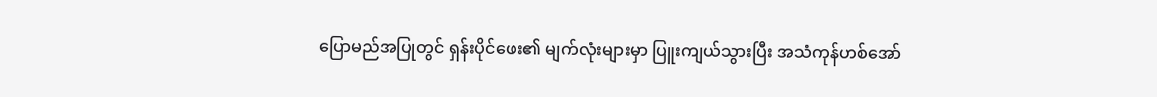ပြောမည်အပြုတွင် ရှန်းပိုင်ဖေး၏ မျက်လုံးများမှာ ပြူးကျယ်သွားပြီး အသံကုန်ဟစ်အော်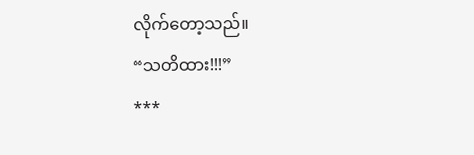လိုက်တော့သည်။
“သတိထား!!!”
***